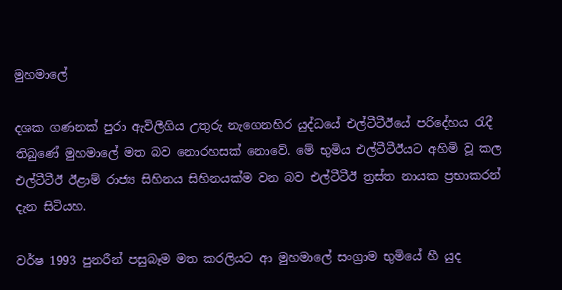මුහමාලේ

දශක ගණනක් පුරා ඇවිලීගිය උතුරු නැගෙනහිර යුද්ධයේ එල්ටීටීඊයේ පරිදේහය රැදී තිබුණේ මුහමාලේ මත බව නොරහසක් නොවේ. මේ භුමිය එල්ටීටීඊයට අහිමි වූ කල එල්ටීටීඊ ඊළාම් රාජ්‍ය සිහිනය සිහිනයක්ම වන බව එල්ටීටීඊ ත්‍රස්ත නායක ප්‍රභාකරන් දැන සිටියහ.

වර්ෂ 1993 පුනරීන් පසුබෑම මත කරලියට ආ මුහමාලේ සංග්‍රාම භුමියේ හී යුද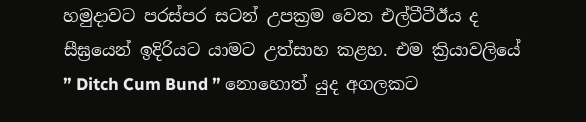හමුදාවට පරස්පර සටන් උපක්‍රම වෙත එල්ටීටීඊය ද සීඝ්‍රයෙන් ඉදිරියට යාමට උත්සාහ කළහ. එම ක්‍රියාවලියේ ” Ditch Cum Bund ” නොහොත් යුද අගලකට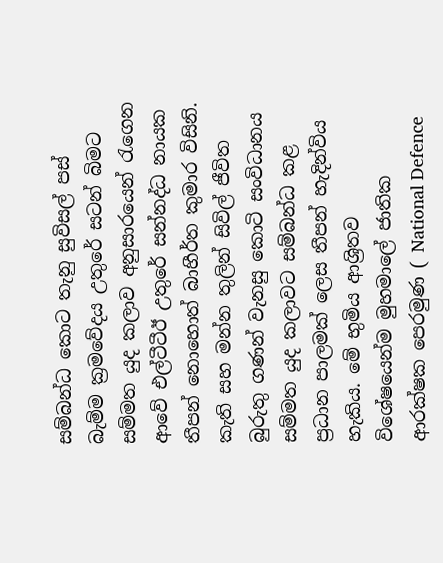සම්බන්ධ කොට තැනු සුවිසල් පස් බැම්ම ක්‍රමවේදය උතුරේ සටන් බිමට සම්මත යුද කලාව අනුසාරයෙන් රැගෙන ආවේ එල්ටීටීඊ උතුරේ සන්නද්ධ නායක තීපන් නොහොත් බාහීර්ත කුමාර විසිනි. කැති සහ මන්න තුලින් සිවිල් ජීවිත බුරුතු ගණන් වැනසු කොටි සංවිධානය සම්මත යුද කලාවට සම්බන්ධ කළ ප්‍රධාන පාලමක් ලෙස තීපන් හැදින්විය හැකිය. මේ භුමිය ආශ්‍රිතව විශේෂයෙන්ම මුහමාලේ ජාතික ආරක්ෂක පෙරමුණ ( National Defence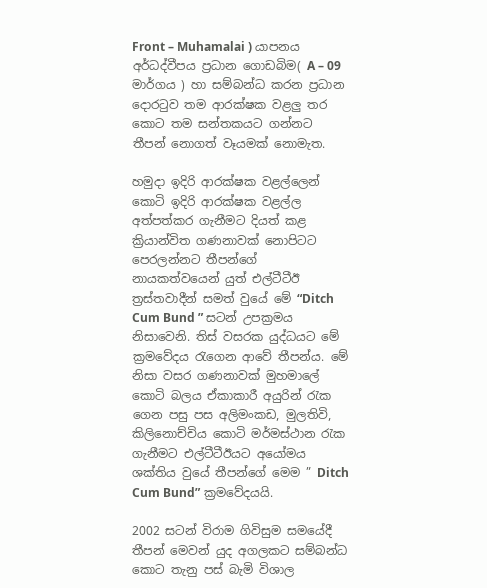Front – Muhamalai ) යාපනය අර්ධද්වීපය ප්‍රධාන ගොඩබිම( A – 09 මාර්ගය ) හා සම්බන්ධ කරන ප්‍රධාන දොරටුව තම ආරක්ෂක වළලු තර කොට තම සන්තකයට ගන්නට තීපන් නොගත් වෑයමක් නොමැත.

හමුදා ඉදිරි ආරක්ෂක වළල්ලෙන් කොටි ඉදිරි ආරක්ෂක වළල්ල අත්පත්කර ගැනීමට දියත් කළ ක්‍රියාන්විත ගණනාවක් නොපිටට පෙරලන්නට තීපන්ගේ නායකත්වයෙන් යුත් එල්ටීටීඊ ත්‍රස්තවාදීන් සමත් වුයේ මේ “Ditch Cum Bund ” සටන් උපක්‍රමය නිසාවෙනි. තිස් වසරක යුද්ධයට මේ ක්‍රමවේදය රැගෙන ආවේ තීපන්ය. මේ නිසා වසර ගණනාවක් මුහමාලේ කොටි බලය ඒකාකාරී අයුරින් රැක ගෙන පසු පස අලිමංකඩ, මුලතිවි, කිලිනොච්චිය කොටි මර්මස්ථාන රැක ගැනීමට එල්ටීටීඊයට අයෝමය ශක්තිය වුයේ තීපන්ගේ මෙම ” Ditch Cum Bund” ක්‍රමවේදයයි.

2002 සටන් විරාම ගිවිසුම සමයේදී තීපන් මෙවන් යුද අගලකට සම්බන්ධ කොට තැනු පස් බැමි විශාල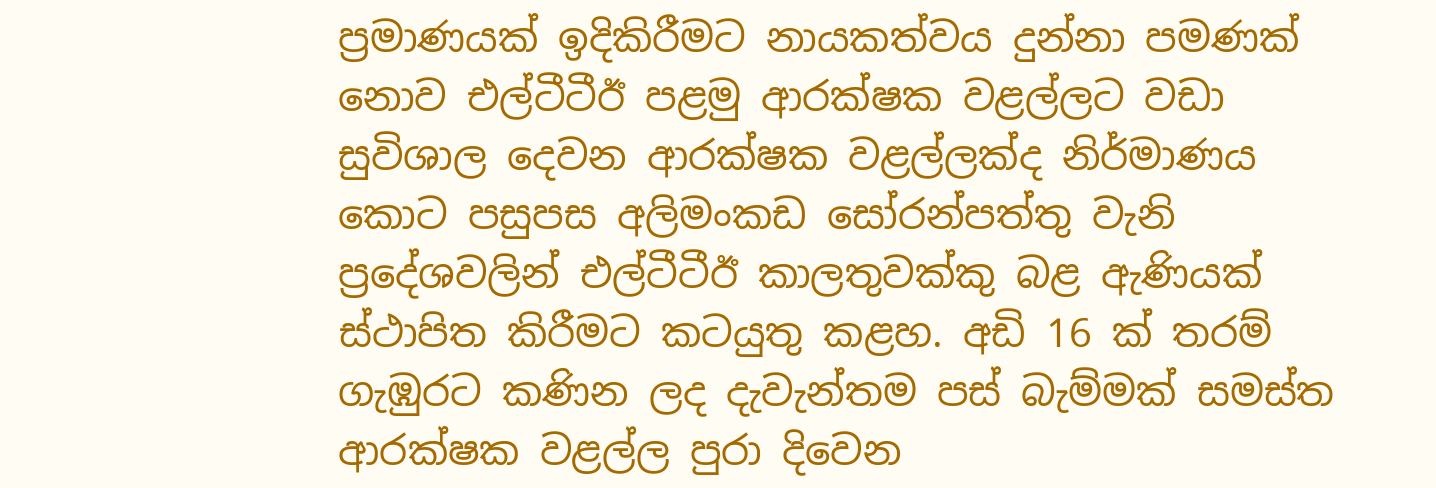ප්‍රමාණයක් ඉදිකිරීමට නායකත්වය දුන්නා පමණක් නොව එල්ටීටීඊ පළමු ආරක්ෂක වළල්ලට වඩා සුවිශාල දෙවන ආරක්ෂක වළල්ලක්ද නිර්මාණය කොට පසුපස අලිමංකඩ සෝරන්පත්තු වැනි ප්‍රදේශවලින් එල්ටීටීඊ කාලතුවක්කු බළ ඇණියක් ස්ථාපිත කිරීමට කටයුතු කළහ. අඩි 16 ක් තරම් ගැඹුරට කණින ලද දැවැන්තම පස් බැම්මක් සමස්ත ආරක්ෂක වළල්ල පුරා දිවෙන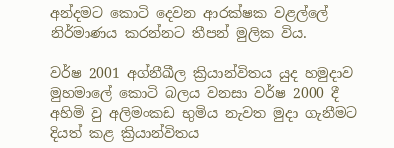අන්දමට කොටි දෙවන ආරක්ෂක වළල්ලේ නිර්මාණය කරන්නට තීපන් මුලික විය.

වර්ෂ 2001 අග්නීඛීල ක්‍රියාන්විතය යුද හමුදාව මුහමාලේ කොටි බලය වනසා වර්ෂ 2000 දී අහිමි වු අලිමංකඩ භුමිය නැවත මුදා ගැනීමට දියත් කළ ක්‍රියාන්විතය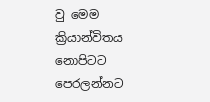වු මෙම ක්‍රියාන්විතය නොපිටට පෙරලන්නට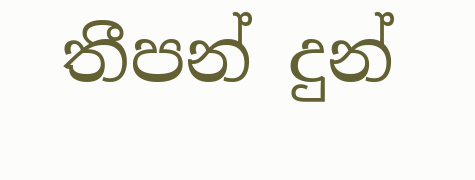තීපන් දුන්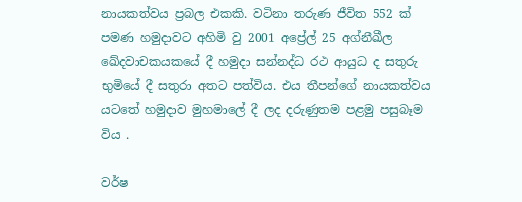නායකත්වය ප්‍රබල එකකි. වටිනා තරුණ ජීවිත 552 ක් පමණ හමුදාවට අහිමි වු 2001 අප්‍රේල් 25 අග්නීඛීල ඛේදවාචකයකයේ දී හමුදා සන්නද්ධ රථ ආයුධ ද සතුරු භුමියේ දී සතුරා අතට පත්විය. එය තීපන්ගේ නායකත්වය යටතේ හමුදාව මුහමාලේ දී ලද දරුණුතම පළමු පසුබෑම විය .

වර්ෂ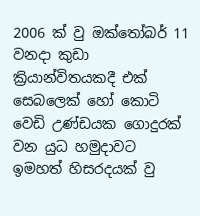2006 ක් වු ඔක්තෝබර් 11 වනදා කුඩා ක්‍රියාන්විතයකදී එක් සෙබලෙක් හෝ කොටි වෙඩි උණ්ඩයක ගොදුරක් වන යුධ හමුදාවට ඉමහත් හිසරදයක් වු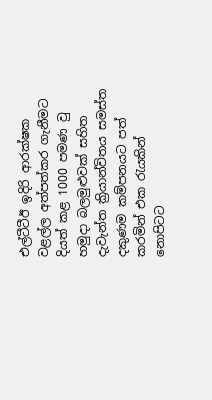එල්ටීටීඊ ඉදිරි ආරක්ෂක වළල්ල අත්පත්කර ගැනීමට දියත් කළ 1000 පමණ වු හමුදා බලමුළුවක් සහිත දැවැන්ත ක්‍රියාන්විතය සමස්ත දකුණම කම්පනයට පත් කරමින් එක රැයකින් නොපිටට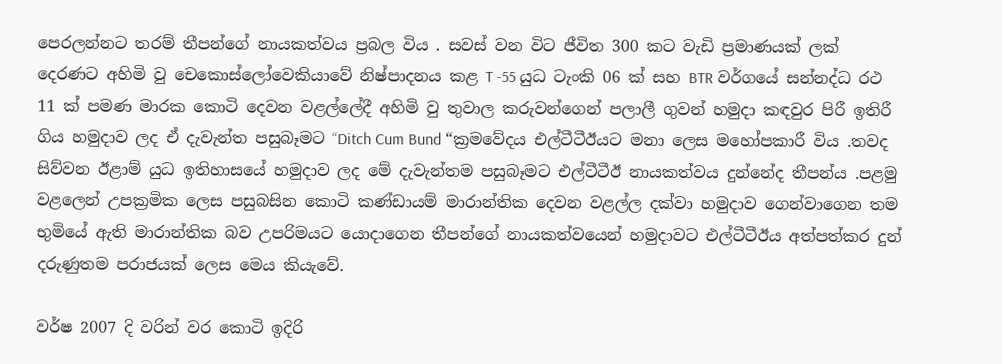පෙරලන්නට තරම් තීපන්ගේ නායකත්වය ප්‍රබල විය . සවස් වන විට ජීවිත 300 කට වැඩි ප්‍රමාණයක් ලක් දෙරණට අහිමි වු චෙකොස්ලෝවෙකියාවේ නිෂ්පාදනය කළ T -55 යුධ ටැංකි 06 ක් සහ BTR වර්ගයේ සන්නද්ධ රථ 11 ක් පමණ මාරක කොටි දෙවන වළල්ලේදී අහිමි වු තුවාල කරුවන්ගෙන් පලාලී ගුවන් හමුදා කඳවුර පිරී ඉතිරී ගිය හමුදාව ලද ඒ දැවැන්ත පසුබෑමට “Ditch Cum Bund “ක්‍රමවේදය එල්ටීටීඊයට මනා ලෙස මහෝපකාරී විය .තවද සිව්වන ඊළාම් යුධ ඉතිහාසයේ හමුදාව ලද මේ දැවැන්තම පසුබෑමට එල්ටීටීඊ නායකත්වය දුන්නේද තීපන්ය .පළමු වළලෙන් උපක්‍රමික ලෙස පසුබසින කොටි කණ්‌ඩායම් මාරාන්තික දෙවන වළල්ල දක්වා හමුදාව ගෙන්වාගෙන තම භුමියේ ඇති මාරාන්තික බව උපරිමයට යොදාගෙන තීපන්ගේ නායකත්වයෙන් හමුදාවට එල්ටීටීඊය අත්පත්කර දුන් දරුණුතම පරාජයක් ලෙස මෙය කියැවේ.

වර්ෂ 2007 දි වරින් වර කොටි ඉදිරි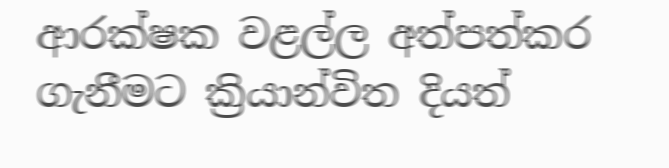ආරක්ෂක වළල්ල අත්පත්කර ගැනීමට ක්‍රියාන්විත දියත්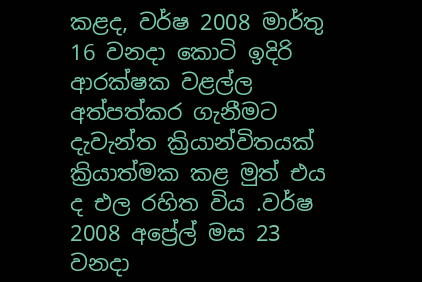කළද, වර්ෂ 2008 මාර්තු 16 වනදා කොටි ඉදිරි ආරක්ෂක වළල්ල අත්පත්කර ගැනීමට දැවැන්ත ක්‍රියාන්විතයක් ක්‍රියාත්මක කළ මුත් එය ද එල රහිත විය .වර්ෂ 2008 අප්‍රේල් මස 23 වනදා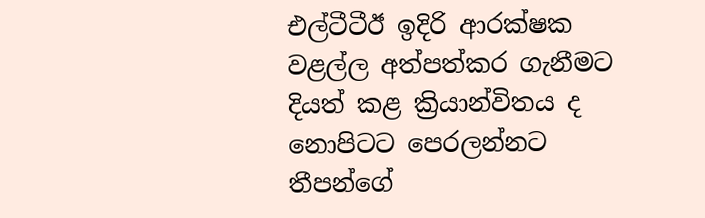එල්ටීටීඊ ඉදිරි ආරක්ෂක වළල්ල අත්පත්කර ගැනීමට දියත් කළ ක්‍රියාන්විතය ද නොපිටට පෙරලන්නට තීපන්ගේ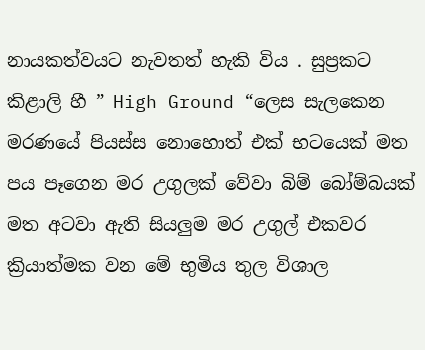නායකත්වයට නැවතත් හැකි විය . සුප්‍රකට කිළාලි හී ” High Ground “ලෙස සැලකෙන මරණයේ පියස්ස නොහොත් එක් භටයෙක් මත පය පෑගෙන මර උගුලක් වේවා බිම් බෝම්බයක් මත අටවා ඇති සියලුම මර උගුල් එකවර ක්‍රියාත්මක වන මේ භුමිය තුල විශාල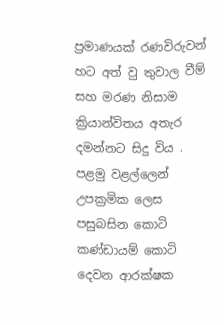ප්‍රමාණයක් රණවිරුවන් හට අත් වු තුවාල වීම් සහ මරණ නිසාම ක්‍රියාන්විතය අතැර දමන්නට සිදු විය . පළමු වළල්ලෙන් උපක්‍රමික ලෙස පසුබසින කොටි කණ්‌ඩායම් කොටි දෙවන ආරක්ෂක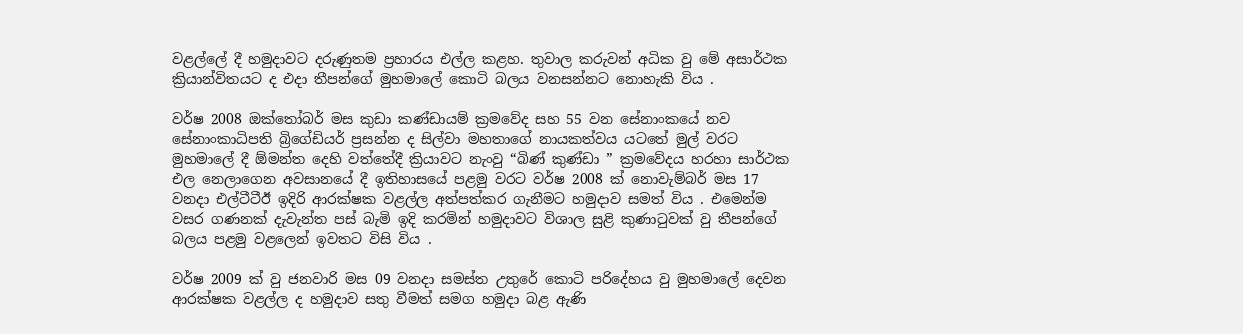වළල්ලේ දී හමුදාවට දරුණුතම ප්‍රහාරය එල්ල කළහ. තුවාල කරුවන් අධික වු මේ අසාර්ථක ක්‍රියාන්විතයට ද එදා තීපන්ගේ මුහමාලේ කොටි බලය වනසන්නට නොහැකි විය .

වර්ෂ 2008 ඔක්තෝබර් මස කුඩා කණ්ඩායම් ක්‍රමවේද සහ 55 වන සේනාංකයේ නව සේනාංකාධිපති බ්‍රිගේඩියර් ප්‍රසන්න ද සිල්වා මහතාගේ නායකත්වය යටතේ මුල් වරට මුහමාලේ දී ඕමන්ත දෙහි වත්තේදී ක්‍රියාවට නැංවු “බිණ් කුණ්ඩා ” ක්‍රමවේදය හරහා සාර්ථක එල නෙලාගෙන අවසානයේ දී ඉතිහාසයේ පළමු වරට වර්ෂ 2008 ක් නොවැම්බර් මස 17 වනදා එල්ටීටීඊ ඉදිරි ආරක්ෂක වළල්ල අත්පත්කර ගැනීමට හමුදාව සමත් විය . එමෙන්ම වසර ගණනක් දැවැන්ත පස් බැමි ඉදි කරමින් හමුදාවට විශාල සුළි කුණාටුවක් වු තීපන්ගේ බලය පළමු වළලෙන් ඉවතට විසි විය .

වර්ෂ 2009 ක් වු ජනවාරි මස 09 වනදා සමස්ත උතුරේ කොටි පරිදේහය වු මුහමාලේ දෙවන ආරක්ෂක වළල්ල ද හමුදාව සතු වීමත් සමග හමුදා බළ ඇණි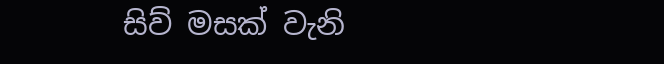සිව් මසක් වැනි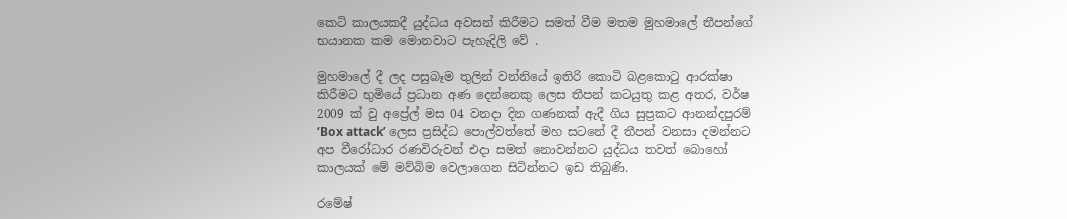කෙටි කාලයකදී යුද්ධය අවසන් කිරීමට සමත් වීම මතම මුහමාලේ තීපන්ගේ භයානක කම මොනවාට පැහැදිලි වේ .

මුහමාලේ දී ලද පසුබෑම තුලින් වන්නියේ ඉතිරි කොටි බළකොටු ආරක්ෂා කිරීමට භුමියේ ප්‍රධාන අණ දෙන්නෙකු ලෙස තීපන් කටයුතු කළ අතර, වර්ෂ 2009 ක් වු අප්‍රේල් මස 04 වනදා දින ගණනක් ඇදී ගිය සුප්‍රකට ආනන්දපුරම් ‘Box attack’ ලෙස ප්‍රසිද්ධ පොල්වත්තේ මහ සටනේ දී තීපන් වනසා දමන්නට අප වීරෝධාර රණවිරුවන් එදා සමත් නොවන්නට යුද්ධය තවත් බොහෝ කාලයක් මේ මව්බිම වෙලාගෙන සිටින්නට ඉඩ තිබුණි.

රමේෂ්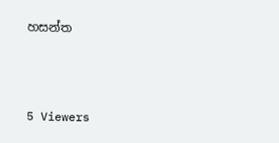හසන්ත



5 Viewers